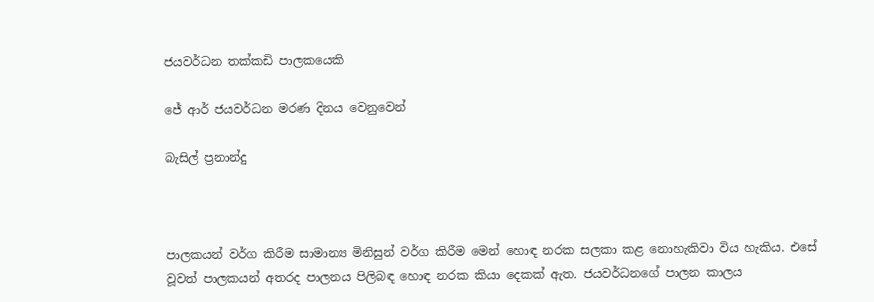ජයවර්ධන තක්කඩි පාලකයෙකි

ජේ ආර් ජයවර්ධන මරණ දිනය වෙනුවෙන්

බැසිල් ප්‍රනාන්දු



පාලකයන් වර්ග කිරීම සාමාන්‍ය මිනිසුන් වර්ග කිරීම මෙන් හොඳ නරක සලකා කළ නොහැකිවා විය හැකිය. එසේ වූවත් පාලකයන් අතරද පාලනය පිලිබඳ හොඳ නරක කියා දෙකක් ඇත. ජයවර්ධනගේ පාලන කාලය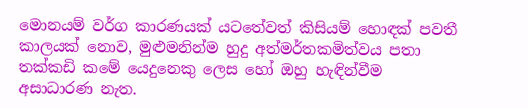මොනයම් වර්ග කාරණයක් යටතේවත් කිසියම් හොඳක් පවතී කාලයක් නොව, මුළුමනින්ම හුදු අත්මර්තකමිත්වය පතා තක්කඩි කමේ යෙදුනෙකු ලෙස හෝ ඔහු හැඳින්වීම අසාධාරණ නැත.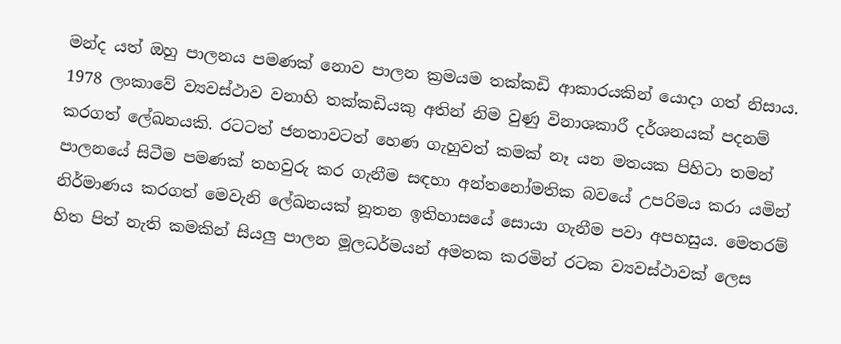මන්ද යත් ඔහු පාලනය පමණක් නොව පාලන ක්‍රමයම තක්කඩි ආකාරයකින් යොදා ගත් නිසාය. 1978 ලංකාවේ ව්‍යවස්ථාව වනාහි තක්කඩියකු අතින් නිම වුණු විනාශකාරී දර්ශනයක් පදනම් කරගත් ලේඛනයකි. රටටත් ජනතාවටත් හෙණ ගැහුවත් කමක් නෑ යන මතයක පිහිටා තමන් පාලනයේ සිටීම පමණක් තහවුරු කර ගැනීම සඳහා අන්තනෝමතික බවයේ උපරිමය කරා යමින් නිර්මාණය කරගත් මෙවැනි ලේඛනයක් නූතන ඉතිහාසයේ සොයා ගැනීම පවා අපහසුය. මෙතරම් හිත පිත් නැති කමකින් සියලු පාලන මූලධර්මයන් අමතක කරමින් රටක ව්‍යවස්ථාවක් ලෙස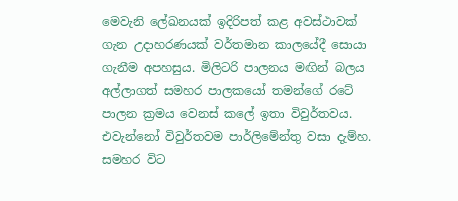මෙවැනි ලේඛනයක් ඉදිරිපත් කළ අවස්ථාවක් ගැන උදාහරණයක් වර්තමාන කාලයේදී සොයා ගැනීම අපහසුය. මිලිටරි පාලනය මඟින් බලය අල්ලාගත් සමහර පාලකයෝ තමන්ගේ රටේ පාලන ක්‍රමය වෙනස් කලේ ඉතා විවුර්තවය. එවැන්නෝ විවුර්තවම පාර්ලිමේන්තු වසා දැම්හ. සමහර විට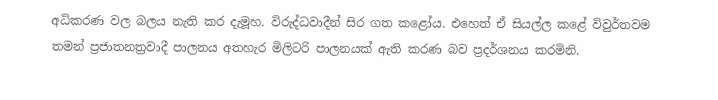අධිකරණ වල බලය නැති කර දැමූහ. විරුද්ධවාදීන් සිර ගත කළෝය. එහෙත් ඒ සියල්ල කළේ විවුර්තවම තමන් ප්‍රජාතනත්‍රවාදී පාලනය අතහැර මිලිටරි පාලනයක් ඇති කරණ බව ප්‍රදර්ශනය කරමිනි.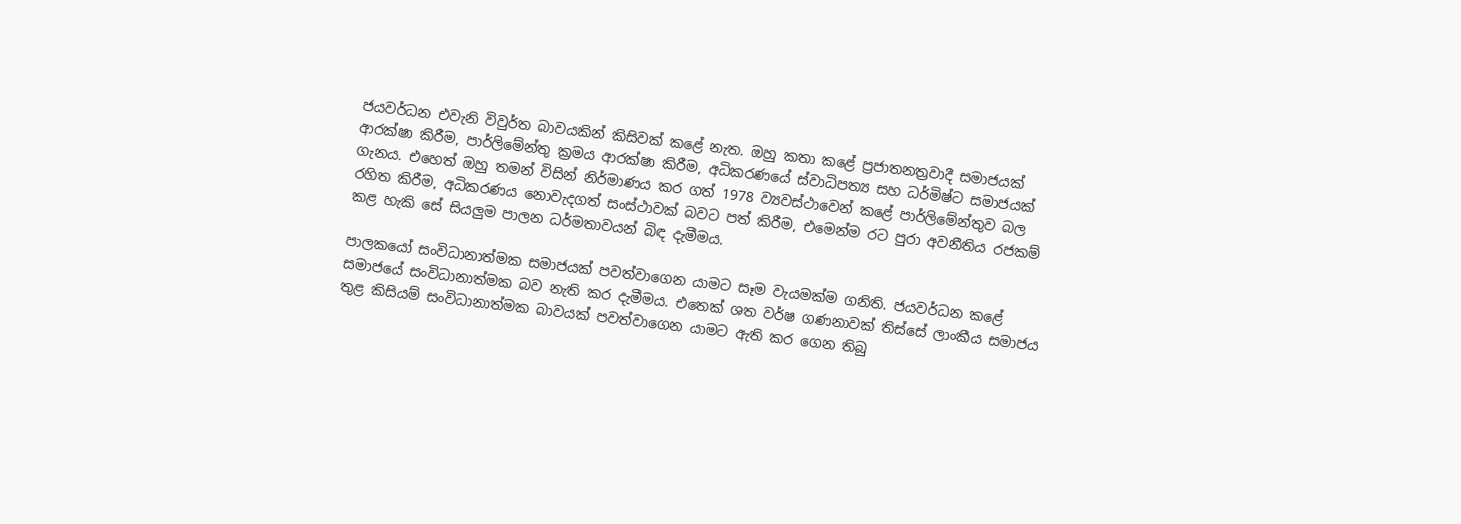ජයවර්ධන එවැනි විවුර්ත බාවයකින් කිසිවක් කළේ නැත. ඔහු කතා කළේ ප්‍රජාතනත්‍රවාදී සමාජයක් ආරක්ෂා කිරීම, පාර්ලිමේන්තු ක්‍රමය ආරක්ෂා කිරීම, අධිකරණයේ ස්වාධිපත්‍ය සහ ධර්මිෂ්ට සමාජයක් ගැනය. එහෙත් ඔහු තමන් විසින් නිර්මාණය කර ගත් 1978 ව්‍යවස්ථාවෙන් කළේ පාර්ලිමේන්තුව බල රහිත කිරීම, අධිකරණය නොවැදගත් සංස්ථාවක් බවට පත් කිරීම, එමෙන්ම රට පුරා අවනීතිය රජකම් කළ හැකි සේ සියලුම පාලන ධර්මතාවයන් බිඳ දැමීමය.

පාලකයෝ සංවිධානාත්මක සමාජයක් පවත්වාගෙන යාමට සෑම වැයමක්ම ගනිති. ජයවර්ධන කළේ සමාජයේ සංවිධානාත්මක බව නැති කර දැමීමය. එතෙක් ශත වර්ෂ ගණනාවක් තිස්සේ ලාංකීය සමාජය තුළ කිසියම් සංවිධානාත්මක බාවයක් පවත්වාගෙන යාමට ඇති කර ගෙන තිබු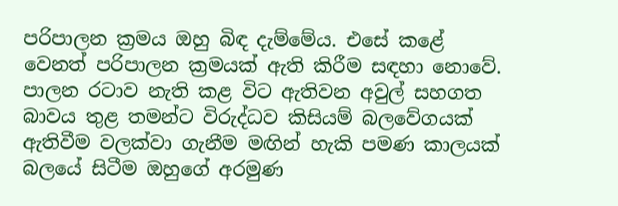පරිපාලන ක්‍රමය ඔහු බිඳ දැම්මේය. එසේ කළේ වෙනත් පරිපාලන ක්‍රමයක් ඇති කිරීම සඳහා නොවේ. පාලන රටාව නැති කළ විට ඇතිවන අවුල් සහගත බාවය තුළ තමන්ට විරුද්ධව කිසියම් බලවේගයක් ඇතිවීම වලක්වා ගැනීම මඟින් හැකි පමණ කාලයක් බලයේ සිටීම ඔහුගේ අරමුණ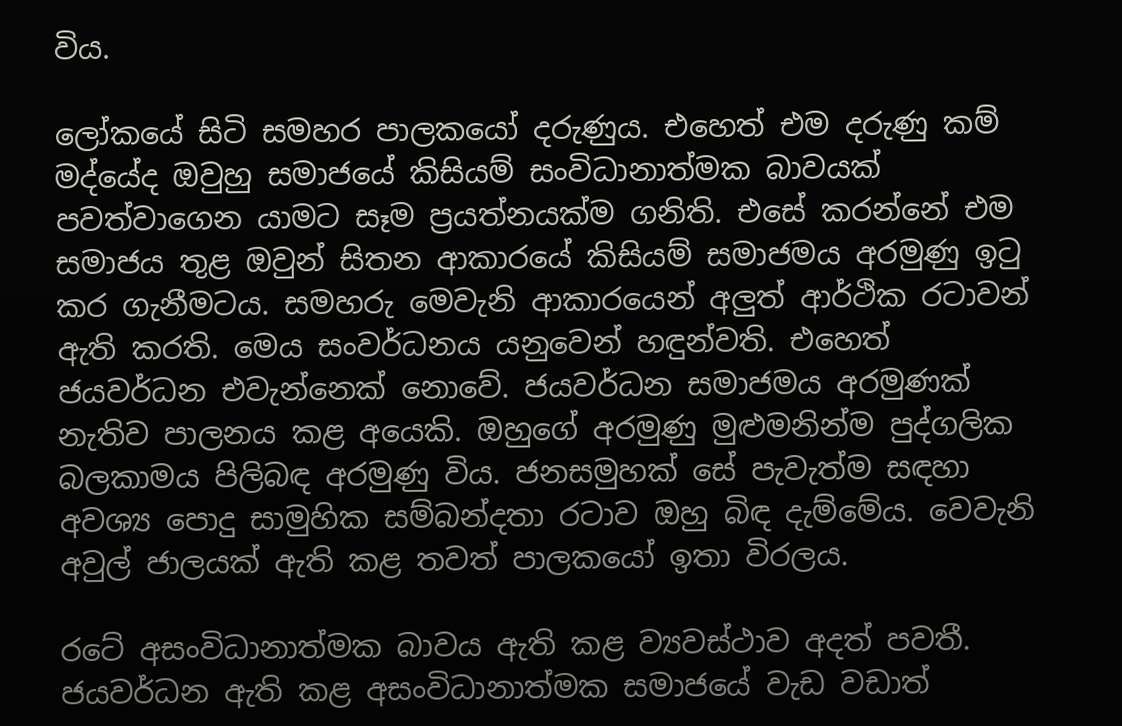විය.

ලෝකයේ සිටි සමහර පාලකයෝ දරුණුය. එහෙත් එම දරුණු කම් මද්යේද ඔවුහු සමාජයේ කිසියම් සංවිධානාත්මක බාවයක් පවත්වාගෙන යාමට සෑම ප්‍රයත්නයක්ම ගනිති. එසේ කරන්නේ එම සමාජය තුළ ඔවුන් සිතන ආකාරයේ කිසියම් සමාජමය අරමුණු ඉටු කර ගැනීමටය. සමහරු මෙවැනි ආකාරයෙන් අලුත් ආර්ථික රටාවන් ඇති කරති. මෙය සංවර්ධනය යනුවෙන් හඳුන්වති. එහෙත් ජයවර්ධන එවැන්නෙක් නොවේ. ජයවර්ධන සමාජමය අරමුණක් නැතිව පාලනය කළ අයෙකි. ඔහුගේ අරමුණු මුළුමනින්ම පුද්ගලික බලකාමය පිලිබඳ අරමුණු විය. ජනසමුහක් සේ පැවැත්ම සඳහා අවශ්‍ය පොදු සාමුහික සම්බන්දතා රටාව ඔහු බිඳ දැම්මේය. වෙවැනි අවුල් ජාලයක් ඇති කළ තවත් පාලකයෝ ඉතා විරලය.

රටේ අසංවිධානාත්මක බාවය ඇති කළ ව්‍යවස්ථාව අදත් පවතී. ජයවර්ධන ඇති කළ අසංවිධානාත්මක සමාජයේ වැඩ වඩාත්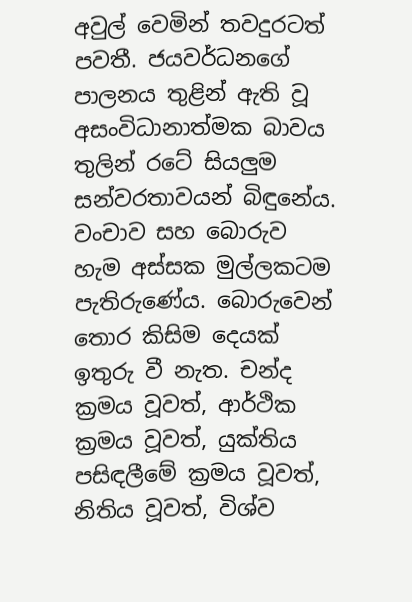අවුල් වෙමින් තවදුරටත් පවතී. ජයවර්ධනගේ පාලනය තුළින් ඇති වූ අසංවිධානාත්මක බාවය තුලින් රටේ සියලුම සන්වරතාවයන් බිඳුනේය. වංචාව සහ බොරුව හැම අස්සක මුල්ලකටම පැතිරුණේය. බොරුවෙන් තොර කිසිම දෙයක් ඉතුරු වී නැත. චන්ද ක්‍රමය වූවත්, ආර්ථික ක්‍රමය වූවත්, යුක්තිය පසිඳලීමේ ක්‍රමය වූවත්, නිතිය වූවත්, විශ්ව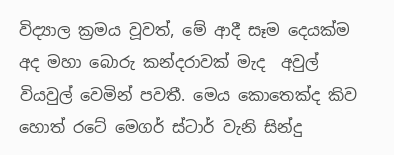විද්‍යාල ක්‍රමය වූවත්, මේ ආදී සෑම දෙයක්ම අද මහා බොරු කන්දරාවක් මැද  අවුල් වියවුල් වෙමින් පවතී. මෙය කොතෙක්ද කිව හොත් රටේ මෙගර් ස්ටාර් වැනි සින්දු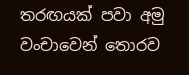තරඟයක් පවා අමු වංචාවෙන් තොරව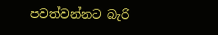පවත්වන්නට බැරි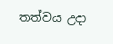තත්වය උදා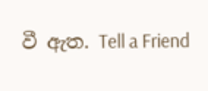වී ඇත. Tell a Friend